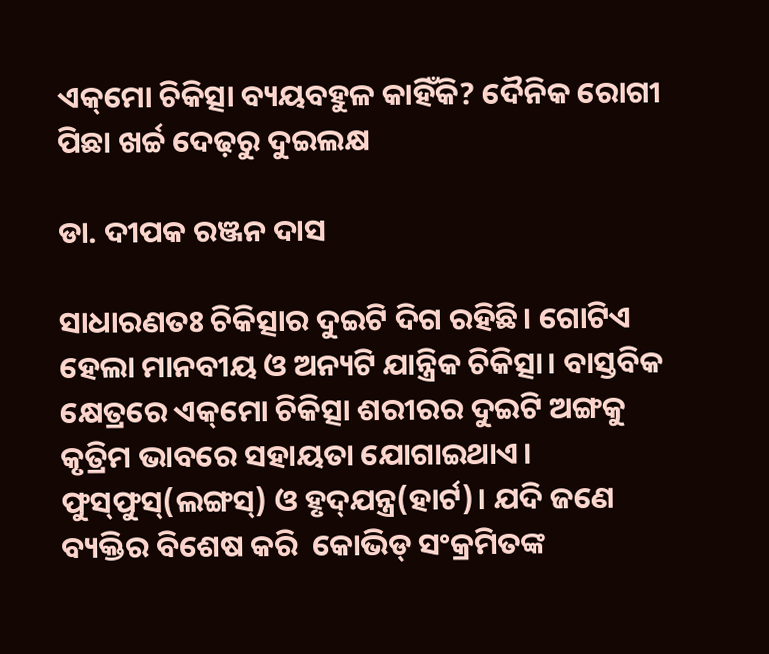ଏକ୍‌ମୋ ଚିକିତ୍ସା ବ୍ୟୟବହୁଳ କାହିଁକି? ଦୈନିକ ରୋଗୀ ପିଛା ଖର୍ଚ୍ଚ ଦେଢ଼ରୁ ଦୁଇଲକ୍ଷ

ଡା. ଦୀପକ ରଞ୍ଜନ ଦାସ

ସାଧାରଣତଃ ଚିକିତ୍ସାର ଦୁଇଟି ଦିଗ ରହିଛି। ଗୋଟିଏ ହେଲା ମାନବୀୟ ଓ ଅନ୍ୟଟି ଯାନ୍ତ୍ରିକ ଚିକିତ୍ସା। ବାସ୍ତବିକ କ୍ଷେତ୍ରରେ ଏକ୍‌ମୋ ଚିକିତ୍ସା ଶରୀରର ଦୁଇଟି ଅଙ୍ଗକୁ କୃତ୍ରିମ ଭାବରେ ସହାୟତା ଯୋଗାଇଥାଏ। ଫୁସ୍‌ଫୁସ୍‌(ଲଙ୍ଗସ୍‌) ଓ ହୃଦ୍‌ଯନ୍ତ୍ର(ହାର୍ଟ)। ଯଦି ଜଣେ ବ୍ୟକ୍ତିର ବିଶେଷ କରି  ‌କୋଭିଡ୍‌ ସଂକ୍ରମିତଙ୍କ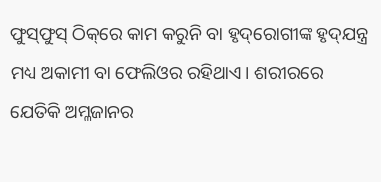ଫୁସ୍‌ଫୁସ୍‌ ‌ଠିକ୍‌ରେ କାମ କରୁନି ବା ହୃଦ୍‌ରୋଗୀଙ୍କ ହୃଦ୍‌ଯନ୍ତ୍ର ମଧ୍ୟ ଅକାମୀ ବା ଫେଲିଓର ରହିଥାଏ। ଶରୀରରେ ଯେତିକି ଅମ୍ଳଜାନର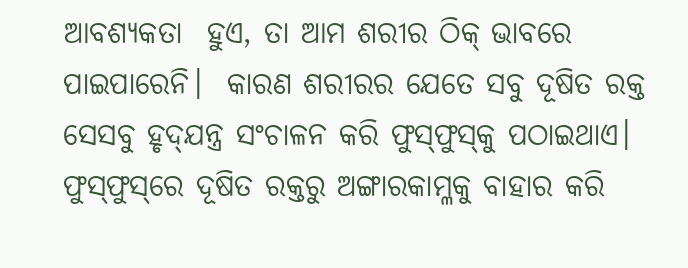ଆବଶ୍ୟକତା  ହୁଏ, ତା ଆମ ଶରୀର ଠିକ୍‌ ଭାବରେ ପାଇପାରେନି।  କାରଣ ଶରୀରର ଯେତେ ସବୁ ଦୂଷିତ ରକ୍ତ ସେସବୁ ହୃଦ୍‌ଯନ୍ତ୍ର ସଂଚାଳନ କରି ଫୁସ୍‌ଫୁସ୍‌କୁ ପଠାଇଥାଏ। ଫୁସ୍‌ଫୁସ୍‌ରେ ଦୂଷିତ ରକ୍ତରୁ ଅଙ୍ଗାରକାମ୍ଳକୁ ବାହାର କରି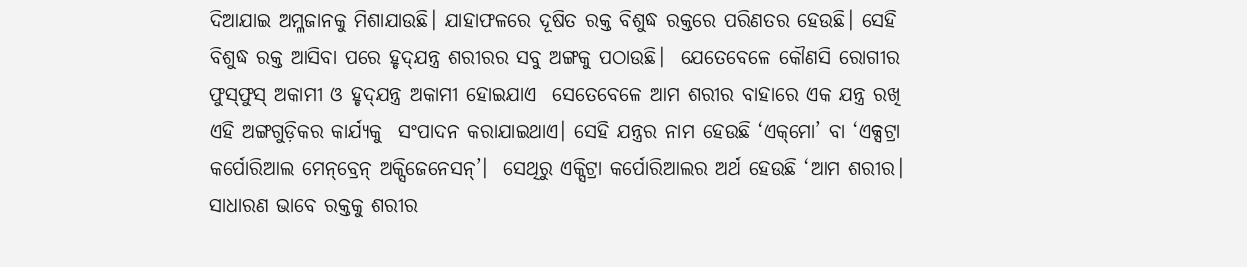ଦିଆଯାଇ ଅମ୍ଳଜାନକୁ ମିଶାଯାଉଛି। ଯାହାଫଳରେ ଦୂଷିତ ରକ୍ତ ବିଶୁଦ୍ଧ ରକ୍ତରେ ପରିଣତର ହେଉଛି। ସେହି ବିଶୁଦ୍ଧ ରକ୍ତ ଆସିବା ପରେ ହୃଦ୍‌ଯନ୍ତ୍ର ଶରୀରର ସବୁ ଅଙ୍ଗକୁ ପଠାଉଛି।  ଯେତେବେଳେ କୌଣସି ରୋଗୀର ଫୁସ୍‌ଫୁସ୍‌ ଅକାମୀ ଓ ହୃଦ୍‌ଯନ୍ତ୍ର ଅକାମୀ ହୋଇଯାଏ  ସେତେବେଳେ ଆମ ଶରୀର ବାହାରେ ଏକ ଯନ୍ତ୍ର ରଖି ଏହି ଅଙ୍ଗଗୁଡ଼ିକର କାର୍ଯ୍ୟକୁ  ସଂପାଦନ କରାଯାଇଥାଏ। ସେହି ଯନ୍ତ୍ରର ନାମ ହେଉଛି ‘ଏକ୍‌ମୋ’ ବା ‘ଏକ୍ସଟ୍ରା କର୍ପୋରିଆଲ ମେନ୍‌ବ୍ରେନ୍‌ ଅକ୍ସିଜେନେସନ୍‌’।  ସେଥିରୁ ଏକ୍ସିଟ୍ରା କର୍ପୋରିଆଲର ଅର୍ଥ ହେଉଛି ‘ଆମ ଶରୀର। ସାଧାରଣ ଭା‌ବେ ରକ୍ତକୁ ଶରୀର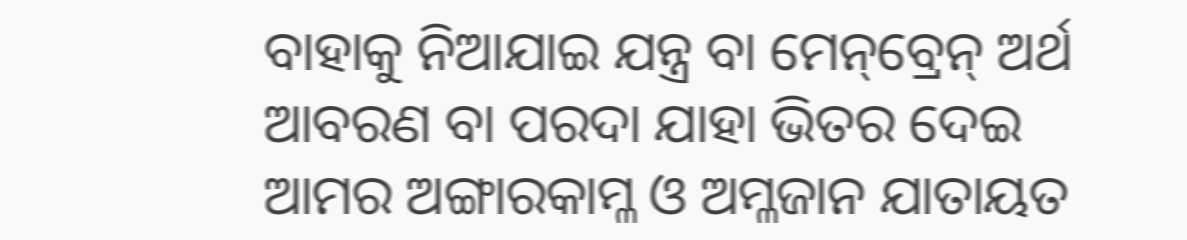ବାହାକୁ ନିଆଯାଇ ଯନ୍ତ୍ର ବା ମେନ୍‌ବ୍ରେନ୍‌ ଅର୍ଥ ଆବରଣ ବା ପରଦା ଯାହା ଭିତର ଦେଇ ଆମର ଅଙ୍ଗାରକାମ୍ଳ ଓ ଅମ୍ଳଜାନ ଯାତାୟତ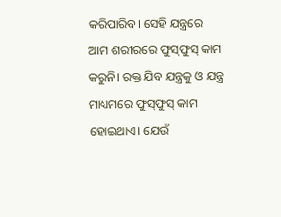କରିପା‌ରିବ। ସେହି ଯନ୍ତ୍ରରେ ଆମ ଶରୀରରେ ଫୁସ୍‌ଫୁସ୍‌ କାମ କରୁନି। ରକ୍ତ ଯିବ ଯନ୍ତ୍ରକୁ ଓ ଯନ୍ତ୍ର ମାଧ୍ୟମରେ ଫୁସ୍‌ଫୁସ୍‌ କାମ ହୋଇଥାଏ। ଯେଉଁ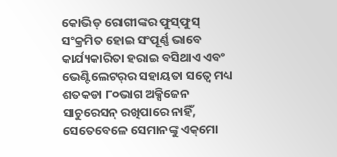କୋଭିଡ୍‌ ରୋଗୀଙ୍କର ଫୁସ୍‌ଫୁସ୍‌ ସଂକ୍ରମିତ ହୋଇ ସଂପୂର୍ଣ୍ଣ ଭାବେ କାର୍ଯ୍ୟକାରିତା ହରାଇ ବସିଥାଏ ଏବଂ ଭେଣ୍ଟିଲେଟର୍‌ର ସହାୟତା ସତ୍ବେ ମଧ୍ୟ ଶତକଡା ୮୦ଭାଗ ଅକ୍ସିଜେନ ସାଚୁରେସନ୍‌ ରଖିପାରେ ନାହିଁ, ସେତେବେଳେ ସେମାନଙ୍କୁ ଏକ୍‌ମୋ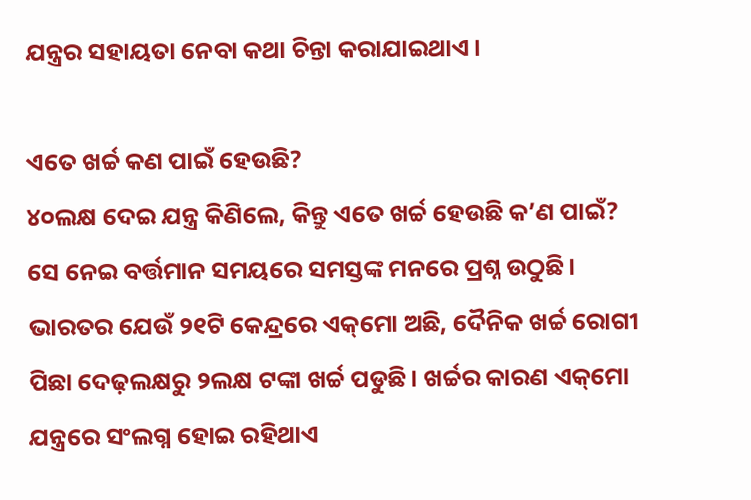ଯନ୍ତ୍ରର ସହାୟତା ନେବା କଥା ଚିନ୍ତା କରାଯାଇଥାଏ।

ଏତେ ଖର୍ଚ୍ଚ କଣ ପାଇଁ ହେଉଛି?
୪୦ଲକ୍ଷ ଦେଇ ଯନ୍ତ୍ର କିଣିଲେ, କିନ୍ତୁ ଏତେ ଖର୍ଚ୍ଚ ହେଉଛି କ’ଣ ପାଇଁ? ସେ ନେଇ ବର୍ତ୍ତମାନ ସମୟରେ ସମସ୍ତଙ୍କ ମନରେ ପ୍ରଶ୍ନ ଉଠୁଛି। ଭାରତର ଯେଉଁ ୨୧ଟି କେନ୍ଦ୍ରରେ ଏ‌କ୍‌ମୋ ଅଛି, ଦୈନିକ ଖର୍ଚ୍ଚ ରୋଗୀ ପିଛା ଦେଢ଼ଲକ୍ଷରୁ ୨ଲକ୍ଷ ଟଙ୍କା ଖର୍ଚ୍ଚ ପଡୁଛି। ଖର୍ଚ୍ଚର କାରଣ ଏକ୍‌ମୋ ଯନ୍ତ୍ରରେ ସଂଲଗ୍ନ ହୋଇ ରହିଥାଏ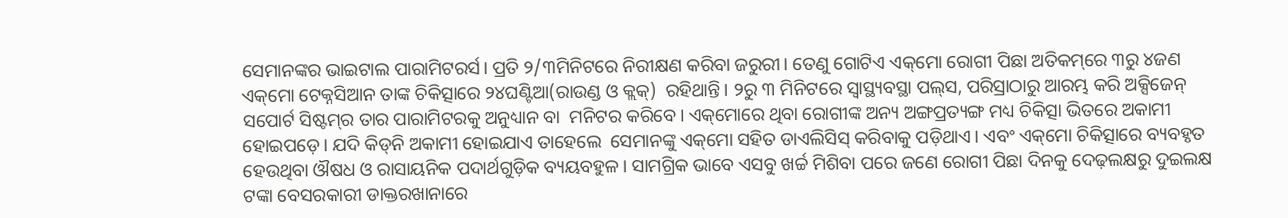ସେମାନଙ୍କର ଭାଇଟାଲ ପାରାମିଟରର୍ସ। ପ୍ରତି ୨/୩ମିନିଟରେ ନିରୀକ୍ଷଣ କରିବା ଜରୁରୀ। ତେଣୁ ଗୋଟିଏ ଏକ୍‌ମୋ ରୋଗୀ ପିଛା ଅତିକମ୍‌ରେ ୩ରୁ ୪ଜଣ ଏକ୍‌ମୋ ଟେକ୍ନସିଆନ ତାଙ୍କ ଚିକିତ୍ସାରେ ୨୪ଘଣ୍ଟିଆ(ରାଉଣ୍ଡ ଓ କ୍ଲକ୍)  ରହିଥାନ୍ତି। ୨ରୁ ୩ ମିନିଟରେ ସ୍ବାସ୍ଥ୍ୟବସ୍ଥା ପଲ୍‌ସ, ପରିସ୍ରାଠାରୁ ଆରମ୍ଭ କରି ଅକ୍ସିଜେନ୍ ସପୋର୍ଟ ସିଷ୍ଟମ୍‌ର ତାର ପାରାମିଟରକୁ ଅନୁଧ୍ୟାନ ବା  ମନିଟର କରିବେ। ଏକ୍‌ମୋରେ ଥିବା ରୋଗୀଙ୍କ ଅନ୍ୟ ଅଙ୍ଗପ୍ରତ୍ୟଙ୍ଗ ମଧ୍ୟ ଚିକିତ୍ସା ଭିତରେ ଅକାମୀ ହୋଇପଡ଼େ। ଯଦି କିଡ୍‌ନି ଅକାମୀ ହୋଇଯାଏ ତାହେଲେ  ସେମାନଙ୍କୁ ଏକ୍‌ମୋ ସହିତ ଡାଏଲିସିସ୍‌ କରିବାକୁ ପଡ଼ିଥାଏ। ଏବଂ ଏକ୍‌ମୋ ଚିକିତ୍ସାରେ ବ୍ୟବହୃତ ହେଉଥିବା ଔଷଧ ଓ ରାସାୟନିକ ପଦାର୍ଥଗୁଡ଼ିକ ବ୍ୟୟବହୁଳ। ସାମଗ୍ରିକ ଭାବେ ଏସବୁ ଖର୍ଚ୍ଚ ମିଶିବା ପରେ ଜଣେ ରୋଗୀ ପିଛା ଦିନକୁ ଦେଢ଼ଲକ୍ଷରୁ ଦୁଇଲକ୍ଷ ଟଙ୍କା ବେସରକାରୀ ଡାକ୍ତରଖାନାରେ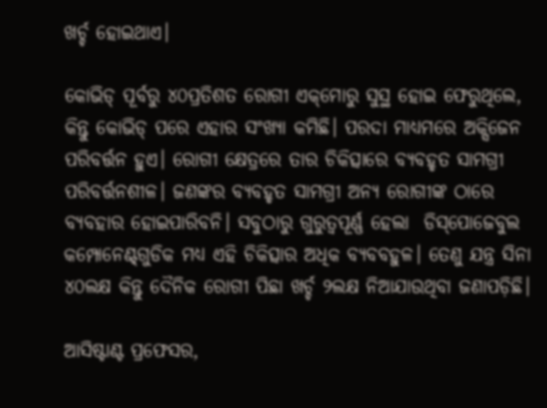ଖର୍ଚ୍ଚ ହୋଇଥାଏ।

କୋଭିଡ୍‌ ପୂର୍ବରୁ ୪୦ପ୍ରତିଶତ ରୋଗୀ ଏକ୍‌ମୋରୁ ସୁସ୍ଥ ହୋଇ ଫେରୁଥିଲେ,  କିନ୍ତୁ କୋଭିଡ୍‌ ପରେ ଏହାର ସଂଖ୍ୟା କମିଛି। ପରଦା ମାଧ୍ୟମରେ ଅକ୍ସିଜେନ ପରିବର୍ତ୍ତନ ହୁଏ। ରୋଗୀ କ୍ଷେତ୍ରରେ ତାର ଚିକିତ୍ସାରେ ବ୍ୟବହୃତ ସାମଗ୍ରୀ ପରିବର୍ତ୍ତନଶୀଳ। ଜଣଙ୍କର ବ୍ୟବହୃତ ସାମଗ୍ରୀ ଅନ୍ୟ ରୋଗୀଙ୍କ ଠାରେ ବ୍ୟବହାର ହୋଇପାରିବନି। ସବୁଠାରୁ ଗୁରୁତ୍ବପୂର୍ଣ୍ଣ ହେଲା  ଡିସ୍‌ପୋଜେବୁଲ କମ୍ପୋ‌ନେଣ୍ଟ୍‌ଗୁଡିକ ମଧ୍ୟ ଏହି ଚିକିତ୍ସାର ଅଧିକ ବ୍ୟବବହୁଳ। ତେଣୁ ଯନ୍ତ୍ର ସିନା ୪୦ଲକ୍ଷ କିନ୍ତୁ ଦୈନିକ ରୋଗୀ ପିଛା ଖର୍ଚ୍ଚ ୨ଲକ୍ଷ ନିଆଯାଉଥିବା ଜଣାପଡ଼ିଛି।

ଆସିଷ୍ଟାଣ୍ଟ ପ୍ରଫେସର,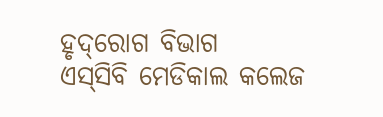ହୃଦ୍‌ରୋଗ ବିଭାଗ
ଏସ୍‌ସିବି ମେଡିକାଲ କଲେଜ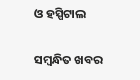ଓ ହସ୍ପିଟାଲ

ସମ୍ବନ୍ଧିତ ଖବର